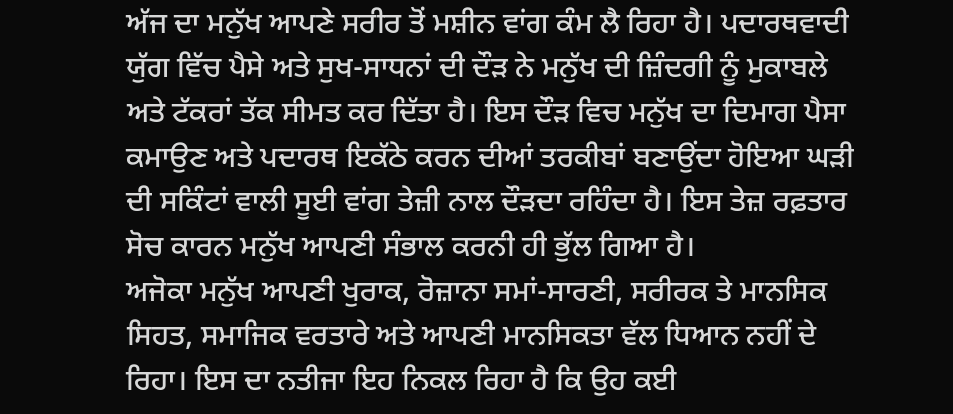ਅੱਜ ਦਾ ਮਨੁੱਖ ਆਪਣੇ ਸਰੀਰ ਤੋਂ ਮਸ਼ੀਨ ਵਾਂਗ ਕੰਮ ਲੈ ਰਿਹਾ ਹੈ। ਪਦਾਰਥਵਾਦੀ ਯੁੱਗ ਵਿੱਚ ਪੈਸੇ ਅਤੇ ਸੁਖ-ਸਾਧਨਾਂ ਦੀ ਦੌੜ ਨੇ ਮਨੁੱਖ ਦੀ ਜ਼ਿੰਦਗੀ ਨੂੰ ਮੁਕਾਬਲੇ ਅਤੇ ਟੱਕਰਾਂ ਤੱਕ ਸੀਮਤ ਕਰ ਦਿੱਤਾ ਹੈ। ਇਸ ਦੌੜ ਵਿਚ ਮਨੁੱਖ ਦਾ ਦਿਮਾਗ ਪੈਸਾ ਕਮਾਉਣ ਅਤੇ ਪਦਾਰਥ ਇਕੱਠੇ ਕਰਨ ਦੀਆਂ ਤਰਕੀਬਾਂ ਬਣਾਉਂਦਾ ਹੋਇਆ ਘੜੀ ਦੀ ਸਕਿੰਟਾਂ ਵਾਲੀ ਸੂਈ ਵਾਂਗ ਤੇਜ਼ੀ ਨਾਲ ਦੌੜਦਾ ਰਹਿੰਦਾ ਹੈ। ਇਸ ਤੇਜ਼ ਰਫ਼ਤਾਰ ਸੋਚ ਕਾਰਨ ਮਨੁੱਖ ਆਪਣੀ ਸੰਭਾਲ ਕਰਨੀ ਹੀ ਭੁੱਲ ਗਿਆ ਹੈ।
ਅਜੋਕਾ ਮਨੁੱਖ ਆਪਣੀ ਖੁਰਾਕ, ਰੋਜ਼ਾਨਾ ਸਮਾਂ-ਸਾਰਣੀ, ਸਰੀਰਕ ਤੇ ਮਾਨਸਿਕ ਸਿਹਤ, ਸਮਾਜਿਕ ਵਰਤਾਰੇ ਅਤੇ ਆਪਣੀ ਮਾਨਸਿਕਤਾ ਵੱਲ ਧਿਆਨ ਨਹੀਂ ਦੇ ਰਿਹਾ। ਇਸ ਦਾ ਨਤੀਜਾ ਇਹ ਨਿਕਲ ਰਿਹਾ ਹੈ ਕਿ ਉਹ ਕਈ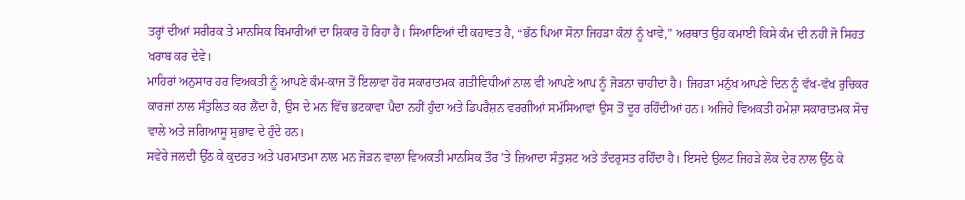ਤਰ੍ਹਾਂ ਦੀਆਂ ਸਰੀਰਕ ਤੇ ਮਾਨਸਿਕ ਬਿਮਾਰੀਆਂ ਦਾ ਸ਼ਿਕਾਰ ਹੋ ਰਿਹਾ ਹੈ। ਸਿਆਣਿਆਂ ਦੀ ਕਹਾਵਤ ਹੈ, “ਭੱਠ ਪਿਆ ਸੋਨਾ ਜਿਹੜਾ ਕੰਨਾਂ ਨੂੰ ਖਾਵੇ,” ਅਰਥਾਤ ਉਹ ਕਮਾਈ ਕਿਸੇ ਕੰਮ ਦੀ ਨਹੀਂ ਜੋ ਸਿਹਤ ਖਰਾਬ ਕਰ ਦੇਵੇ।
ਮਾਹਿਰਾਂ ਅਨੁਸਾਰ ਹਰ ਵਿਅਕਤੀ ਨੂੰ ਆਪਣੇ ਕੰਮ-ਕਾਜ ਤੋਂ ਇਲਾਵਾ ਹੋਰ ਸਕਾਰਾਤਮਕ ਗਤੀਵਿਧੀਆਂ ਨਾਲ ਵੀ ਆਪਣੇ ਆਪ ਨੂੰ ਜੋੜਨਾ ਚਾਹੀਦਾ ਹੈ। ਜਿਹੜਾ ਮਨੁੱਖ ਆਪਣੇ ਦਿਨ ਨੂੰ ਵੱਖ-ਵੱਖ ਰੁਚਿਕਰ ਕਾਰਜਾਂ ਨਾਲ ਸੰਤੁਲਿਤ ਕਰ ਲੈਂਦਾ ਹੈ, ਉਸ ਦੇ ਮਨ ਵਿੱਚ ਭਟਕਾਵਾ ਪੈਦਾ ਨਹੀਂ ਹੁੰਦਾ ਅਤੇ ਡਿਪਰੈਸ਼ਨ ਵਰਗੀਆਂ ਸਮੱਸਿਆਵਾਂ ਉਸ ਤੋਂ ਦੂਰ ਰਹਿੰਦੀਆਂ ਹਨ। ਅਜਿਹੇ ਵਿਅਕਤੀ ਹਮੇਸ਼ਾ ਸਕਾਰਾਤਮਕ ਸੋਚ ਵਾਲੇ ਅਤੇ ਜਗਿਆਸੂ ਸੁਭਾਵ ਦੇ ਹੁੰਦੇ ਹਨ।
ਸਵੇਰੇ ਜਲਦੀ ਉੱਠ ਕੇ ਕੁਦਰਤ ਅਤੇ ਪਰਮਾਤਮਾ ਨਾਲ ਮਨ ਜੋੜਨ ਵਾਲਾ ਵਿਅਕਤੀ ਮਾਨਸਿਕ ਤੌਰ ’ਤੇ ਜ਼ਿਆਦਾ ਸੰਤੁਸ਼ਟ ਅਤੇ ਤੰਦਰੁਸਤ ਰਹਿੰਦਾ ਹੈ। ਇਸਦੇ ਉਲਟ ਜਿਹੜੇ ਲੋਕ ਦੇਰ ਨਾਲ ਉੱਠ ਕੇ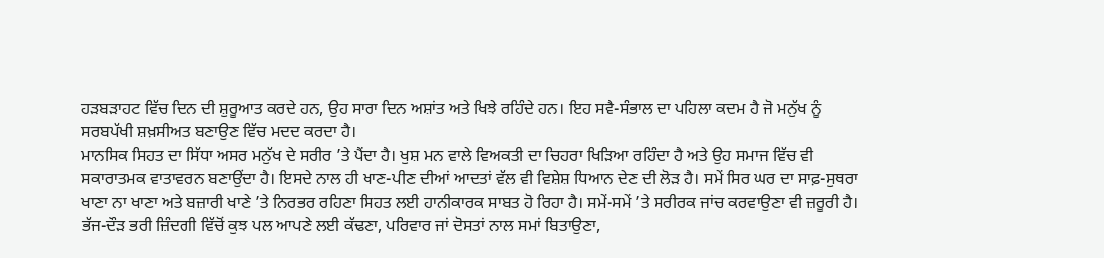ਹੜਬੜਾਹਟ ਵਿੱਚ ਦਿਨ ਦੀ ਸ਼ੁਰੂਆਤ ਕਰਦੇ ਹਨ, ਉਹ ਸਾਰਾ ਦਿਨ ਅਸ਼ਾਂਤ ਅਤੇ ਖਿਝੇ ਰਹਿੰਦੇ ਹਨ। ਇਹ ਸਵੈ-ਸੰਭਾਲ ਦਾ ਪਹਿਲਾ ਕਦਮ ਹੈ ਜੋ ਮਨੁੱਖ ਨੂੰ ਸਰਬਪੱਖੀ ਸ਼ਖ਼ਸੀਅਤ ਬਣਾਉਣ ਵਿੱਚ ਮਦਦ ਕਰਦਾ ਹੈ।
ਮਾਨਸਿਕ ਸਿਹਤ ਦਾ ਸਿੱਧਾ ਅਸਰ ਮਨੁੱਖ ਦੇ ਸਰੀਰ ’ਤੇ ਪੈਂਦਾ ਹੈ। ਖੁਸ਼ ਮਨ ਵਾਲੇ ਵਿਅਕਤੀ ਦਾ ਚਿਹਰਾ ਖਿੜਿਆ ਰਹਿੰਦਾ ਹੈ ਅਤੇ ਉਹ ਸਮਾਜ ਵਿੱਚ ਵੀ ਸਕਾਰਾਤਮਕ ਵਾਤਾਵਰਨ ਬਣਾਉਂਦਾ ਹੈ। ਇਸਦੇ ਨਾਲ ਹੀ ਖਾਣ-ਪੀਣ ਦੀਆਂ ਆਦਤਾਂ ਵੱਲ ਵੀ ਵਿਸ਼ੇਸ਼ ਧਿਆਨ ਦੇਣ ਦੀ ਲੋੜ ਹੈ। ਸਮੇਂ ਸਿਰ ਘਰ ਦਾ ਸਾਫ਼-ਸੁਥਰਾ ਖਾਣਾ ਨਾ ਖਾਣਾ ਅਤੇ ਬਜ਼ਾਰੀ ਖਾਣੇ ’ਤੇ ਨਿਰਭਰ ਰਹਿਣਾ ਸਿਹਤ ਲਈ ਹਾਨੀਕਾਰਕ ਸਾਬਤ ਹੋ ਰਿਹਾ ਹੈ। ਸਮੇਂ-ਸਮੇਂ ’ਤੇ ਸਰੀਰਕ ਜਾਂਚ ਕਰਵਾਉਣਾ ਵੀ ਜ਼ਰੂਰੀ ਹੈ।
ਭੱਜ-ਦੌੜ ਭਰੀ ਜ਼ਿੰਦਗੀ ਵਿੱਚੋਂ ਕੁਝ ਪਲ ਆਪਣੇ ਲਈ ਕੱਢਣਾ, ਪਰਿਵਾਰ ਜਾਂ ਦੋਸਤਾਂ ਨਾਲ ਸਮਾਂ ਬਿਤਾਉਣਾ,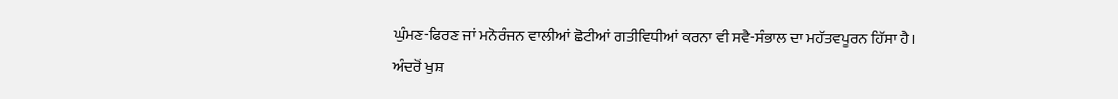ਘੁੰਮਣ-ਫਿਰਣ ਜਾਂ ਮਨੋਰੰਜਨ ਵਾਲੀਆਂ ਛੋਟੀਆਂ ਗਤੀਵਿਧੀਆਂ ਕਰਨਾ ਵੀ ਸਵੈ-ਸੰਭਾਲ ਦਾ ਮਹੱਤਵਪੂਰਨ ਹਿੱਸਾ ਹੈ। ਅੰਦਰੋਂ ਖੁਸ਼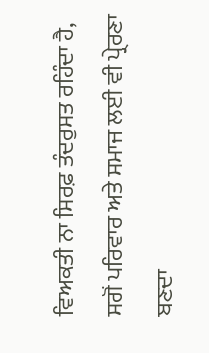ਵਿਅਕਤੀ ਨਾ ਸਿਰਫ਼ ਤੰਦਰੁਸਤ ਰਹਿੰਦਾ ਹੈ, ਸਗੋਂ ਪਰਿਵਾਰ ਅਤੇ ਸਮਾਜ ਲਈ ਵੀ ਪ੍ਰੇਰਣਾ ਬਣਦਾ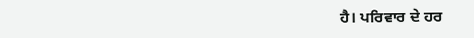ਹੈ। ਪਰਿਵਾਰ ਦੇ ਹਰ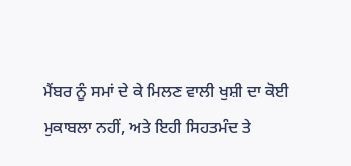ਮੈਂਬਰ ਨੂੰ ਸਮਾਂ ਦੇ ਕੇ ਮਿਲਣ ਵਾਲੀ ਖੁਸ਼ੀ ਦਾ ਕੋਈ ਮੁਕਾਬਲਾ ਨਹੀਂ, ਅਤੇ ਇਹੀ ਸਿਹਤਮੰਦ ਤੇ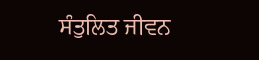ਸੰਤੁਲਿਤ ਜੀਵਨ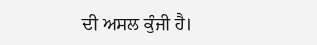ਦੀ ਅਸਲ ਕੁੰਜੀ ਹੈ।